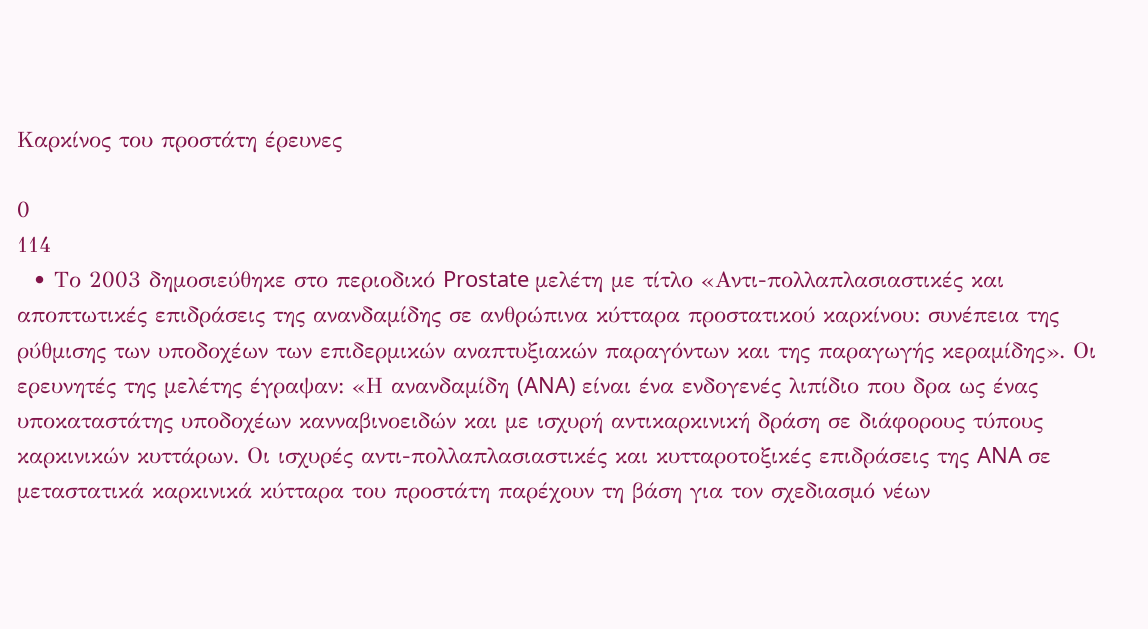Καρκίνος του προστάτη έρευνες

0
114
  • Το 2003 δημοσιεύθηκε στο περιοδικό Prostate μελέτη με τίτλο «Αντι-πολλαπλασιαστικές και αποπτωτικές επιδράσεις της ανανδαμίδης σε ανθρώπινα κύτταρα προστατικού καρκίνου: συνέπεια της ρύθμισης των υποδοχέων των επιδερμικών αναπτυξιακών παραγόντων και της παραγωγής κεραμίδης». Οι ερευνητές της μελέτης έγραψαν: «Η ανανδαμίδη (ANA) είναι ένα ενδογενές λιπίδιο που δρα ως ένας υποκαταστάτης υποδοχέων κανναβινοειδών και με ισχυρή αντικαρκινική δράση σε διάφορους τύπους καρκινικών κυττάρων. Οι ισχυρές αντι-πολλαπλασιαστικές και κυτταροτοξικές επιδράσεις της ANA σε μεταστατικά καρκινικά κύτταρα του προστάτη παρέχουν τη βάση για τον σχεδιασμό νέων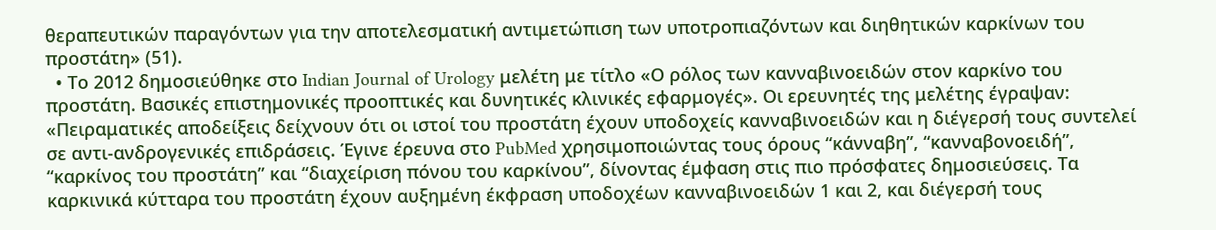θεραπευτικών παραγόντων για την αποτελεσματική αντιμετώπιση των υποτροπιαζόντων και διηθητικών καρκίνων του προστάτη» (51).
  • Το 2012 δημοσιεύθηκε στο Indian Journal of Urology μελέτη με τίτλο «Ο ρόλος των κανναβινοειδών στον καρκίνο του προστάτη. Βασικές επιστημονικές προοπτικές και δυνητικές κλινικές εφαρμογές». Οι ερευνητές της μελέτης έγραψαν: «Πειραματικές αποδείξεις δείχνουν ότι οι ιστοί του προστάτη έχουν υποδοχείς κανναβινοειδών και η διέγερσή τους συντελεί σε αντι-ανδρογενικές επιδράσεις. Έγινε έρευνα στο PubMed χρησιμοποιώντας τους όρους “κάνναβη”, “κανναβονοειδή”, “καρκίνος του προστάτη” και “διαχείριση πόνου του καρκίνου”, δίνοντας έμφαση στις πιο πρόσφατες δημοσιεύσεις. Τα καρκινικά κύτταρα του προστάτη έχουν αυξημένη έκφραση υποδοχέων κανναβινοειδών 1 και 2, και διέγερσή τους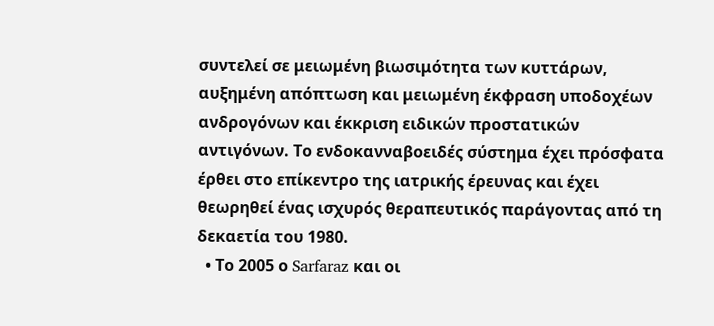συντελεί σε μειωμένη βιωσιμότητα των κυττάρων, αυξημένη απόπτωση και μειωμένη έκφραση υποδοχέων ανδρογόνων και έκκριση ειδικών προστατικών αντιγόνων. Το ενδοκανναβοειδές σύστημα έχει πρόσφατα έρθει στο επίκεντρο της ιατρικής έρευνας και έχει θεωρηθεί ένας ισχυρός θεραπευτικός παράγοντας από τη δεκαετία του 1980.
  • Το 2005 ο Sarfaraz και οι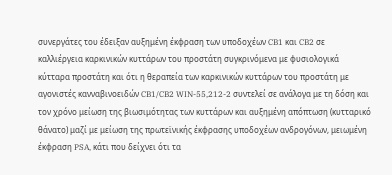συνεργάτες του έδειξαν αυξημένη έκφραση των υποδοχέων CB1 και CB2 σε καλλιέργεια καρκινικών κυττάρων του προστάτη συγκρινόμενα με φυσιολογικά κύτταρα προστάτη και ότι η θεραπεία των καρκινικών κυττάρων του προστάτη με αγονιστές κανναβινοειδών CB1/CB2 WIN-55,212-2 συντελεί σε ανάλογα με τη δόση και τον χρόνο μείωση της βιωσιμότητας των κυττάρων και αυξημένη απόπτωση (κυτταρικό θάνατο) μαζί με μείωση της πρωτεϊνικής έκφρασης υποδοχέων ανδρογόνων, μειωμένη έκφραση PSA, κάτι που δείχνει ότι τα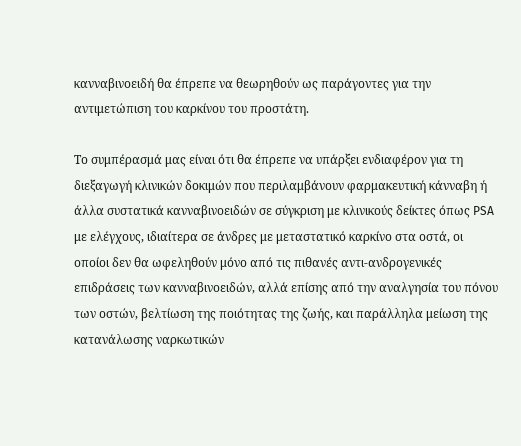κανναβινοειδή θα έπρεπε να θεωρηθούν ως παράγοντες για την αντιμετώπιση του καρκίνου του προστάτη.

Το συμπέρασμά μας είναι ότι θα έπρεπε να υπάρξει ενδιαφέρον για τη διεξαγωγή κλινικών δοκιμών που περιλαμβάνουν φαρμακευτική κάνναβη ή άλλα συστατικά κανναβινοειδών σε σύγκριση με κλινικούς δείκτες όπως PSA με ελέγχους, ιδιαίτερα σε άνδρες με μεταστατικό καρκίνο στα οστά, οι οποίοι δεν θα ωφεληθούν μόνο από τις πιθανές αντι-ανδρογενικές επιδράσεις των κανναβινοειδών, αλλά επίσης από την αναλγησία του πόνου των οστών, βελτίωση της ποιότητας της ζωής, και παράλληλα μείωση της κατανάλωσης ναρκωτικών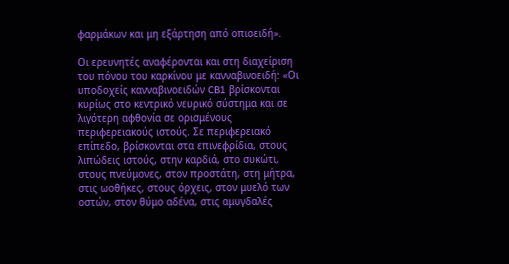φαρμάκων και μη εξάρτηση από οπιοειδή».

Οι ερευνητές αναφέρονται και στη διαχείριση του πόνου του καρκίνου με κανναβινοειδή: «Οι υποδοχείς κανναβινοειδών CB1 βρίσκονται κυρίως στο κεντρικό νευρικό σύστημα και σε λιγότερη αφθονία σε ορισμένους περιφερειακούς ιστούς. Σε περιφερειακό επίπεδο, βρίσκονται στα επινεφρίδια, στους λιπώδεις ιστούς, στην καρδιά, στο συκώτι, στους πνεύμονες, στον προστάτη, στη μήτρα, στις ωοθήκες, στους όρχεις, στον μυελό των οστών, στον θύμο αδένα, στις αμυγδαλές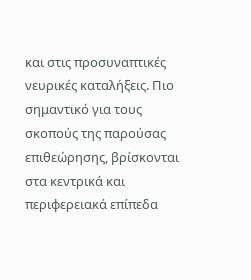και στις προσυναπτικές νευρικές καταλήξεις. Πιο σημαντικό για τους σκοπούς της παρούσας επιθεώρησης, βρίσκονται στα κεντρικά και περιφερειακά επίπεδα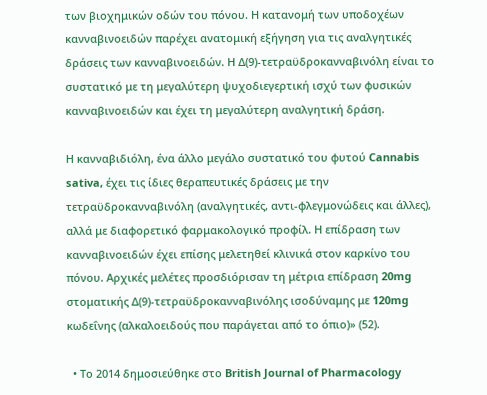των βιοχημικών οδών του πόνου. Η κατανομή των υποδοχέων κανναβινοειδών παρέχει ανατομική εξήγηση για τις αναλγητικές δράσεις των κανναβινοειδών. Η Δ(9)-τετραϋδροκανναβινόλη είναι το συστατικό με τη μεγαλύτερη ψυχοδιεγερτική ισχύ των φυσικών κανναβινοειδών και έχει τη μεγαλύτερη αναλγητική δράση.

Η κανναβιδιόλη, ένα άλλο μεγάλο συστατικό του φυτού Cannabis sativa, έχει τις ίδιες θεραπευτικές δράσεις με την τετραϋδροκανναβινόλη (αναλγητικές, αντι-φλεγμονώδεις και άλλες), αλλά με διαφορετικό φαρμακολογικό προφίλ. Η επίδραση των κανναβινοειδών έχει επίσης μελετηθεί κλινικά στον καρκίνο του πόνου. Αρχικές μελέτες προσδιόρισαν τη μέτρια επίδραση 20mg στοματικής Δ(9)-τετραϋδροκανναβινόλης ισοδύναμης με 120mg κωδεΐνης (αλκαλοειδούς που παράγεται από το όπιο)» (52).

  • Το 2014 δημοσιεύθηκε στο British Journal of Pharmacology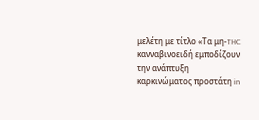μελέτη με τίτλο «Τα μη-THC κανναβινοειδή εμποδίζουν την ανάπτυξη καρκινώματος προστάτη in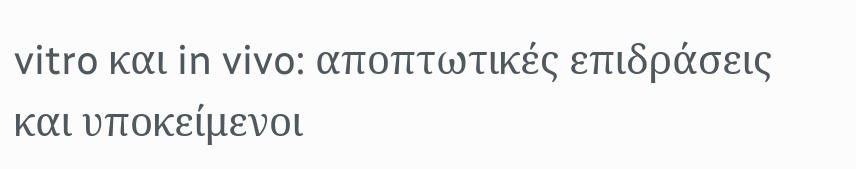vitro και in vivo: αποπτωτικές επιδράσεις και υποκείμενοι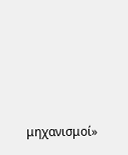μηχανισμοί»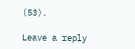(53).

Leave a reply